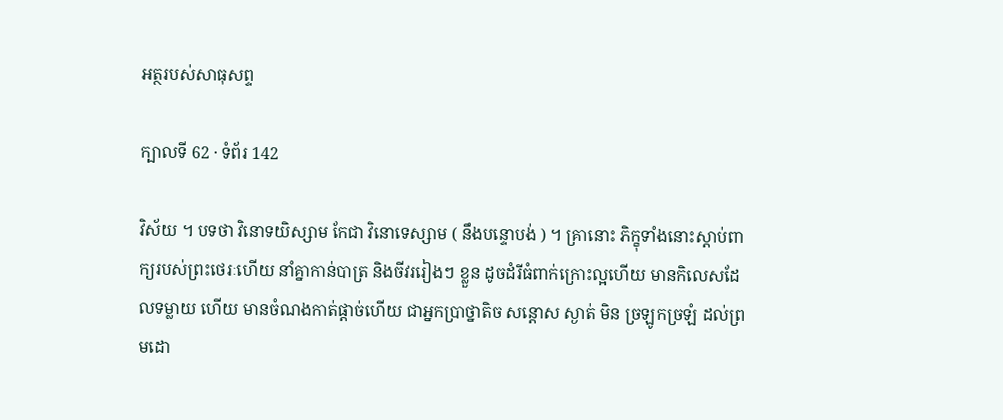អត្ថរបស់សាធុសព្ទ

ក្បាលទី 62 · ទំព័រ 142

វិស័យ ។ បទថា វិនោទយិស្សាម កែជា វិនោទេស្សាម ( នឹងបន្ទោបង់ ) ។ គ្រានោះ ភិក្ខុទាំងនោះស្តាប់ពាក្យរបស់ព្រះថេរៈហើយ នាំគ្នាកាន់បាត្រ និងចីវររៀងៗ ខ្លួន ដូចដំរីធំពាក់ក្រោះល្អហើយ មានកិលេសដែលទម្លាយ ហើយ មានចំណងកាត់ផ្តាច់ហើយ ជាអ្នកប្រាថ្នាតិច សន្តោស ស្ងាត់ មិន ច្រឡូកច្រឡំ ដល់ព្រមដោ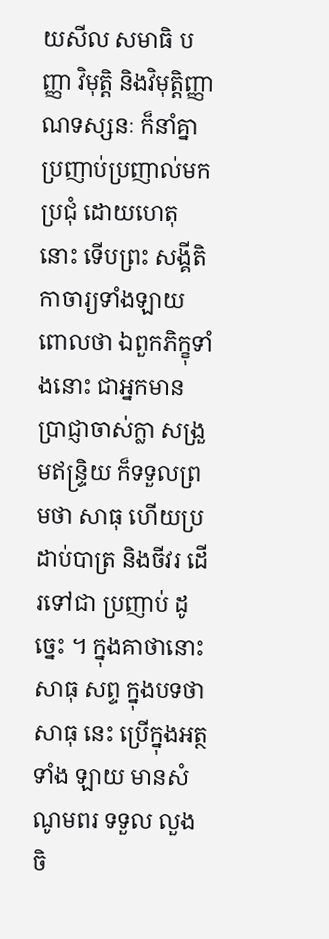យសីល សមាធិ បញ្ញា វិមុត្តិ និងវិមុត្តិញ្ញាណទស្សនៈ ក៏នាំគ្នាប្រញាប់ប្រញាល់មកប្រជុំ ដោយហេតុនោះ ទើបព្រះ សង្គីតិកាចារ្យទាំងឡាយពោលថា ឯពួកភិក្ខុទាំងនោះ ជាអ្នកមានប្រាជ្ញាចាស់ក្លា សង្រួមឥន្ទ្រិយ ក៏ទទួលព្រមថា សាធុ ហើយប្រដាប់បាត្រ និងចីវរ ដើរទៅជា ប្រញាប់ ដូច្នេះ ។ ក្នុងគាថានោះ សាធុ សព្ទ ក្នុងបទថា សាធុ នេះ ប្រើក្នុងអត្ថទាំង ឡាយ មានសំណូមពរ ទទួល លួងចិ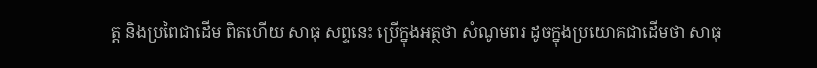ត្ត និងប្រពៃជាដើម ពិតហើយ សាធុ សព្ទនេះ ប្រើក្នុងអត្ថថា សំណូមពរ ដូចក្នុងប្រយោគជាដើមថា សាធុ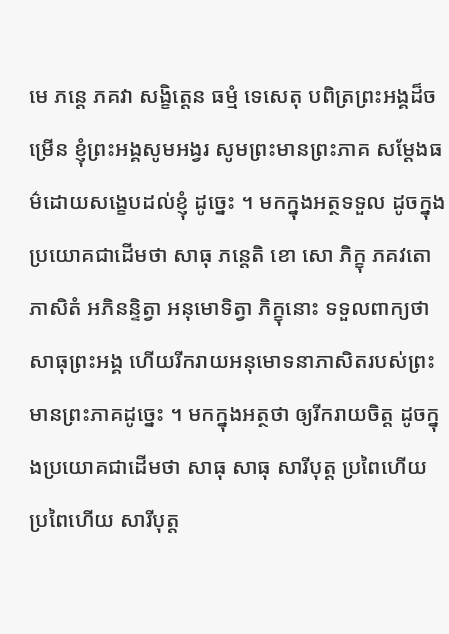មេ ភន្តេ ភគវា សង្ខិត្តេន ធម្មំ ទេសេតុ បពិត្រព្រះអង្គដ៏ចម្រើន ខ្ញុំព្រះអង្គសូមអង្វរ សូមព្រះមានព្រះភាគ សម្តែងធម៌ដោយសង្ខេបដល់ខ្ញុំ ដូច្នេះ ។ មកក្នុងអត្ថទទួល ដូចក្នុងប្រយោគជាដើមថា សាធុ ភន្តេតិ ខោ សោ ភិក្ខុ ភគវតោ ភាសិតំ អភិនន្ទិត្វា អនុមោទិត្វា ភិក្ខុនោះ ទទួលពាក្យថា សាធុព្រះអង្គ ហើយរីករាយអនុមោទនាភាសិតរបស់ព្រះមានព្រះភាគដូច្នេះ ។ មកក្នុងអត្ថថា ឲ្យរីករាយចិត្ត ដូចក្នុងប្រយោគជាដើមថា សាធុ សាធុ សារីបុត្ត ប្រពៃហើយ ប្រពៃហើយ សារីបុត្ត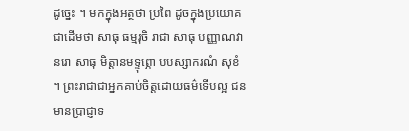ដូច្នេះ ។ មកក្នុងអត្ថថា ប្រពៃ ដូចក្នុងប្រយោគជាដើមថា សាធុ ធម្មរុចិ រាជា សាធុ បញ្ញាណវា នរោ សាធុ មិត្តានមទ្ទុព្ភោ បបស្សាករណំ សុខំ ។ ព្រះរាជាជាអ្នកគាប់ចិត្តដោយធម៌ទើបល្អ ជនមានប្រាជ្ញាទ